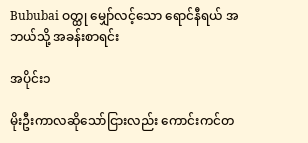Bububai ဝတ္ထု မျှော်လင့်သော ရောင်နီရယ် အဘယ်သို့ အခန်းစာရင်း

အပိုင်း၁

မိုးဦးကာလဆိုသော်ငြားလည်း ကောင်းကင်တ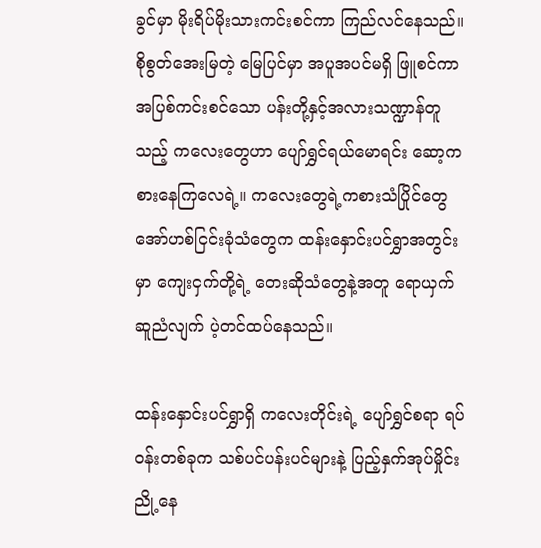ခွင်မှာ မိုးရိပ်မိုးသားကင်းစင်ကာ ကြည်လင်နေသည်။စိုစွတ်အေးမြတဲ့ မြေပြင်မှာ အပူအပင်မရှိ ဖြူစင်ကာအပြစ်ကင်းစင်သော ပန်းတို့နှင့်အလားသဏ္ဍာန်တူသည့် ကလေးတွေဟာ ပျော်ရွှင်ရယ်မောရင်း ဆော့ကစားနေကြလေရဲ့။ ကလေးတွေရဲ့ကစားသံပြိုင်တွေ အော်ဟစ်ငြင်းခုံသံတွေက ထန်းနှောင်းပင်ရွှာအတွင်းမှာ ကျေးငှက်တို့ရဲ့ တေးဆိုသံတွေနဲ့အတူ ရောယှက်ဆူညံလျက် ပဲ့တင်ထပ်နေသည်။

ထန်းနှောင်းပင်ရွှာရှိ ကလေးတိုင်းရဲ့ ပျော်ရွှင်စရာ ရပ်ဝန်းတစ်ခုက သစ်ပင်ပန်းပင်များနဲ့ ပြည့်နှက်အုပ်မှိုင်းညို့နေ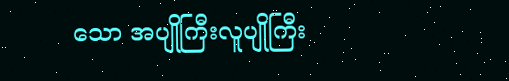သော အပျိုကြီးလူပျိုကြီး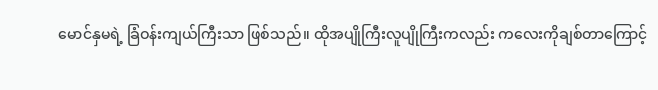မောင်နှမရဲ့ ခြံဝန်းကျယ်ကြီးသာ ဖြစ်သည်။ ထိုအပျိုကြီးလူပျိုကြီးကလည်း ကလေးကိုချစ်တာကြောင့်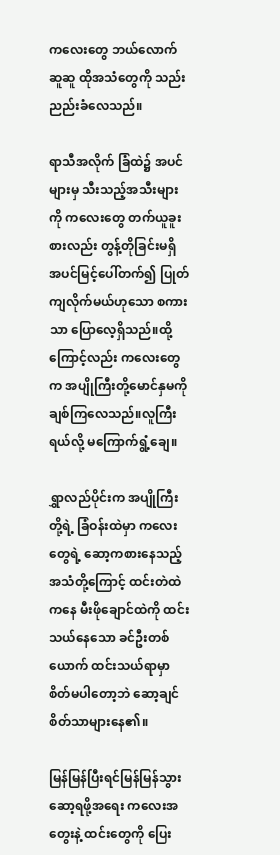ကလေးတွေ ဘယ်လောက်ဆူဆူ ထိုအသံတွေကို သည်းညည်းခံလေသည်။

ရာသီအလိုက် ခြံထဲ၌ အပင်များမှ သီးသည့်အသီးများကို ကလေးတွေ တက်ယူခူးစားလည်း တွန့်တိုခြင်းမရှိ အပင်မြင့်ပေါ်တက်၍ ပြုတ်ကျလိုက်မယ်ဟုသော စကားသာ ပြောလေ့ရှိသည်။ထို့ကြောင့်လည်း ကလေးတွေက အပျိုကြီးတို့မောင်နှမကို ချစ်ကြလေသည်။လူကြီးရယ်လို့ မကြောက်ရွံ့ချေ။

ရွှာလည်ပိုင်းက အပျိုကြီးတို့ရဲ့ ခြံဝန်းထဲမှာ ကလေးတွေရဲ့ ဆော့ကစားနေသည့်အသံတို့ကြောင့် ထင်းတဲထဲကနေ မီးဖိုချောင်ထဲကို ထင်းသယ်နေသော ခင်ဦးတစ်ယောက် ထင်းသယ်ရာမှာ စိတ်မပါတော့ဘဲ ဆော့ချင်စိတ်သာများနေ၏။

မြန်မြန်ပြီးရင်မြန်မြန်သွားဆော့ရဖို့အရေး ကလေးအတွေးနဲ့ ထင်းတွေကို ပြေး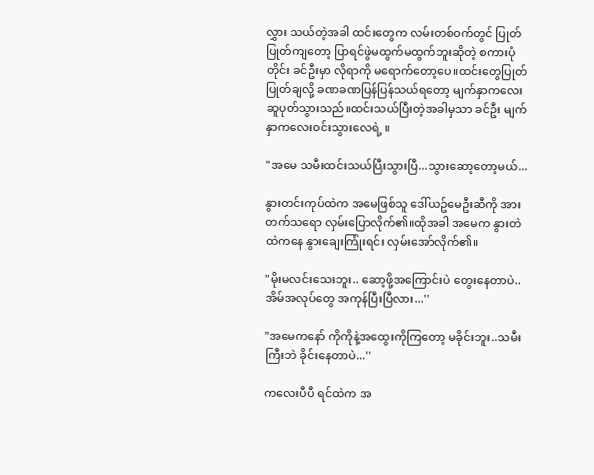လွှား သယ်တဲ့အခါ ထင်းတွေက လမ်းတစ်ဝက်တွင် ပြုတ်ပြုတ်ကျတော့ ပြာရင်ဖွဲမထွက်မထွက်ဘူးဆိုတဲ့ စကားပုံတိုင်း ခင်ဦးမှာ လိုရာကို မရောက်တော့ပေ။ထင်းတွေပြုတ်ပြုတ်ချလို့ ခဏခဏပြန်ပြန်သယ်ရတော့ မျက်နှာကလေး ဆူပုတ်သွားသည်။ထင်းသယ်ပြီးတဲ့အခါမှသာ ခင်ဦး မျက်နှာကလေးဝင်းသွားလေရဲ့ ။

"အမေ သမီးထင်းသယ်ပြီးသွားပြီ...သွားဆော့တော့မယ်...

နွားတင်းကုပ်ထဲက အမေဖြစ်သူ ဒေါ်ယဥ်မေဦးဆီကို အားတက်သရော လှမ်းပြောလိုက်၏။ထိုအခါ အမေက နွားတဲထဲကနေ နွားချေးကြုံးရင်း လှမ်းအော်လိုက်၏။

"မိုးမလင်းသေးဘူး.. ဆော့ဖို့အကြောင်းပဲ တွေးနေတာပဲ..အိမ်အလုပ်တွေ အကုန်ပြီးပြီလား...''

"အမေကနော် ကိုကိုနဲ့အထွေးကိုကြတော့ မခိုင်းဘူး..သမီးကြီးဘဲ ခိုင်းနေတာပဲ...''

ကလေးပီပီ ရင်ထဲက အ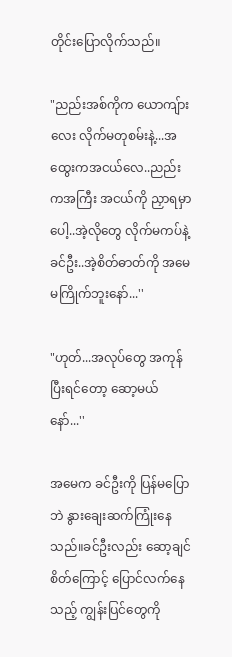တိုင်းပြောလိုက်သည်။

"ညည်းအစ်ကိုက ယောကျ်ားလေး လိုက်မတုစမ်းနဲ့...အထွေးကအငယ်လေ..ညည်းကအကြီး အငယ်ကို ညှာရမှာပေါ့..အဲ့လိုတွေ လိုက်မကပ်နဲ့ ခင်ဦး..အဲ့စိတ်ဓာတ်ကို အမေမကြိုက်ဘူးနော်...''

"ဟုတ်...အလုပ်တွေ အကုန်ပြီးရင်တော့ ဆော့မယ်နော်...''

အမေက ခင်ဦးကို ပြန်မပြောဘဲ နွားချေးဆက်ကြုံးနေသည်။ခင်ဦးလည်း ဆော့ချင်စိတ်ကြောင့် ပြောင်လက်နေသည့် ကျွန်းပြင်တွေကို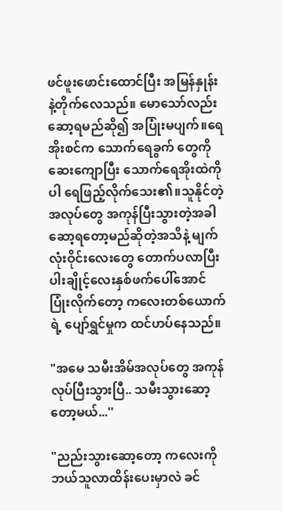ဖင်ဖူးဖောင်းထောင်ပြီး အမြန်နှုန်းနဲ့တိုက်လေသည်။ မောသော်လည်း ဆော့ရမည်ဆို၍ အပြုံးမပျက်။ရေအိုးစင်က သောက်ရေခွက် တွေကို ဆေးကျောပြီး သောက်ရေအိုးထဲကိုပါ ရေဖြည့်လိုက်သေး၏။သူနိုင်တဲ့ အလုပ်တွေ အကုန်ပြီးသွားတဲ့အခါ ဆော့ရတော့မည်ဆိုတဲ့အသိနဲ့ မျက်လုံးဝိုင်းလေးတွေ တောက်ပလာပြီး ပါးချိုင့်လေးနှစ်ဖက်ပေါ်အောင် ပြုံးလိုက်တော့ ကလေးတစ်ယောက်ရဲ့ ပျော်ရွှင်မှုက ထင်ဟပ်နေသည်။

"အမေ သမီးအိမ်အလုပ်တွေ အကုန်လုပ်ပြီးသွားပြီ.. သမီးသွားဆော့တော့မယ်...''

"ညည်းသွားဆော့တော့ ကလေးကို ဘယ်သူလာထိန်းပေးမှာလဲ ခင်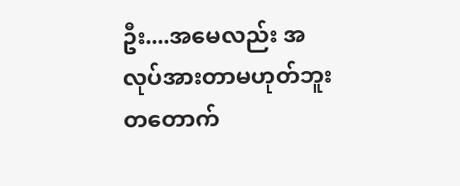ဦး....အမေလည်း အလုပ်အားတာမဟုတ်ဘူး တတောက်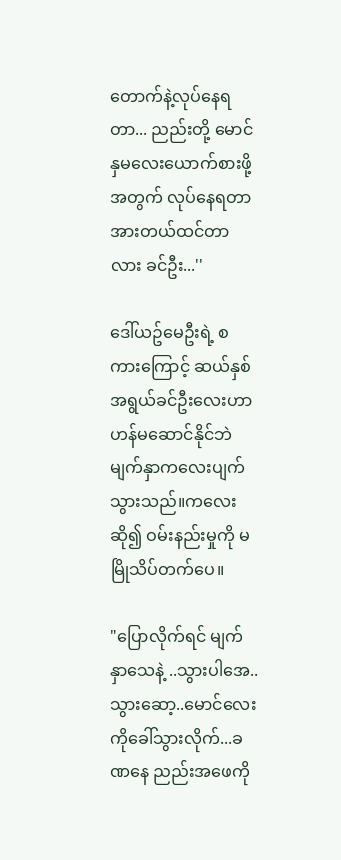တောက်နဲ့လုပ်နေရတာ... ညည်းတို့ မောင်နှမလေးယောက်စားဖို့အတွက် လုပ်နေရတာ အားတယ်ထင်တာလား ခင်ဦး...''

ဒေါ်ယဥ်မေဦးရဲ့ စကားကြောင့် ဆယ်နှစ်အရွယ်ခင်ဦးလေးဟာ ဟန်မဆောင်နိုင်ဘဲ မျက်နှာကလေးပျက်သွားသည်။ကလေးဆို၍ ဝမ်းနည်းမှုကို မမြိုသိပ်တက်ပေ။

"ပြောလိုက်ရင် မျက်နှာသေနဲ့ ..သွားပါအေ..သွားဆော့..မောင်လေးကိုခေါ်သွားလိုက်...ခဏနေ ညည်းအဖေကို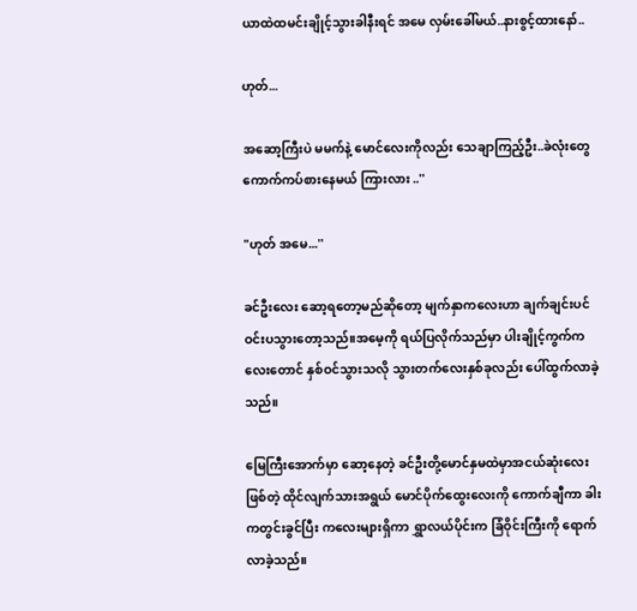ယာထဲထမင်းချိုင့်သွားခါနီးရင် အမေ လှမ်းခေါ်မယ်..နားစွင့်ထားနော်..

ဟုတ်...

အဆော့ကြီးပဲ မမက်နဲ့ မောင်လေးကိုလည်း သေချာကြည့်ဦး..ခဲလုံးတွေကောက်ကပ်စားနေမယ် ကြားလား ..''

"ဟုတ် အမေ...''

ခင်ဦးလေး ဆော့ရတော့မည်ဆိုတော့ မျက်နှာကလေးဟာ ချက်ချင်းပင် ဝင်းပသွားတော့သည်။အမေ့ကို ရယ်ပြလိုက်သည်မှာ ပါးချိုင့်ကွက်ကလေးတောင် နှစ်ဝင်သွားသလို သွားတက်လေးနှစ်ခုလည်း ပေါ်ထွက်လာခဲ့သည်။

မြေကြီးအောက်မှာ ဆော့နေတဲ့ ခင်ဦးတို့မောင်နှမထဲမှာအငယ်ဆုံးလေးဖြစ်တဲ့ ထိုင်လျက်သားအရွယ် မောင်ပိုက်ထွေးလေးကို ကောက်ချီကာ ခါးကတွင်းခွင်ပြီး ကလေးများရှိကာ ရွှာလယ်ပိုင်းက ခြံဝိုင်းကြီးကို ရောက်လာခဲ့သည်။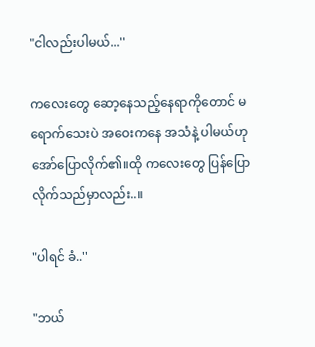"ငါလည်းပါမယ်...''

ကလေးတွေ ဆော့နေသည့်နေရာကိုတောင် မရောက်သေးပဲ အဝေးကနေ အသံနဲ့ ပါမယ်ဟု အော်ပြောလိုက်၏။ထို ကလေးတွေ ပြန်ပြောလိုက်သည်မှာလည်း..။

"ပါရင် ခံ..''

"ဘယ်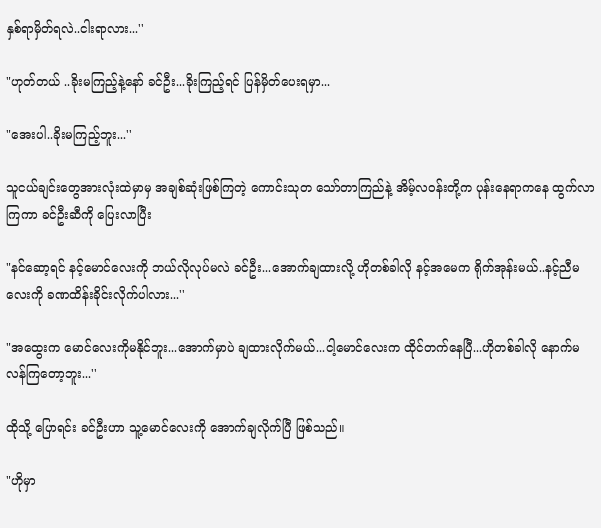နှစ်ရာမှိတ်ရလဲ..ငါးရာလား...''

"ဟုတ်တယ် ..ခိုးမကြည့်နဲ့နော် ခင်ဦး...ခိုးကြည့်ရင် ပြန်မှိတ်ပေးရမှာ...

"အေးပါ..ခိုးမကြည့်ဘူး...''

သူငယ်ချင်းတွေအားလုံးထဲမှာမှ အချစ်ဆုံးဖြစ်ကြတဲ့ ကောင်းသုတ သော်တာကြည်နဲ့ အိမ့်လဝန်းတို့က ပုန်းနေရာကနေ ထွက်လာကြကာ ခင်ဦးဆီကို ပြေးလာပြီး

"နင်ဆော့ရင် နင့်မောင်လေးကို ဘယ်လိုလုပ်မလဲ ခင်ဦး...အောက်ချထားလို့ ဟိုတစ်ခါလို နင့်အမေက ရိုက်အုန်းမယ်..နင့်ညီမလေးကို ခဏထိန်းခိုင်းလိုက်ပါလား...''

"အထွေးက မောင်လေးကိုမနိုင်ဘူး...အောက်မှာပဲ ချထားလိုက်မယ်...ငါ့မောင်လေးက ထိုင်တက်နေပြီ...ဟိုတစ်ခါလို နောက်မလန်ကြတော့ဘူး...''

ထိုသို့ ပြောရင်း ခင်ဦးဟာ သူ့မောင်လေးကို အောက်ချလိုက်ပြီ ဖြစ်သည်။

"ဟိုမှာ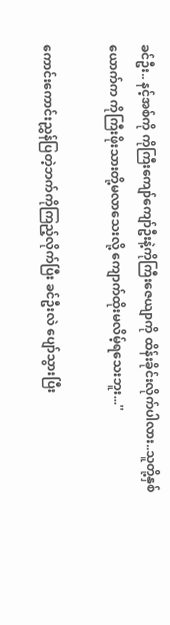ခင်ဦး.. နင့်အစ်ကို ကိုကြီးကျော်ကျော်ဦးနဲ့ကိုကြီးဇေယျာကို ထိန်းခိုင်းလိုက်ပါလား..သူတို့နှစ်ယောက်က ကိုကြီးဖိုးသားတို့မလာသေးလို့ ကျောက်ထိုးမလိမ့်ရသေးဘူး...''

ကောင်းကောင်းညွှန်ပြတဲ့ဘက်ကိုကြည့်လိုက်ပြီး ခင်ဦးလဲ ပျော်သွားပြီး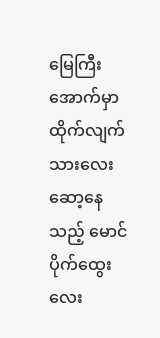မြေကြီးအောက်မှာ ထိုက်လျက်သားလေး ဆော့နေသည့် မောင်ပိုက်ထွေးလေး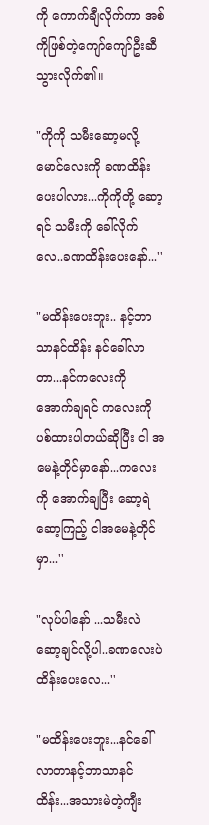ကို ကောက်ချီလိုက်ကာ အစ်ကိုဖြစ်တဲ့ကျော်ကျော်ဦးဆီသွားလိုက်၏။

"ကိုကို သမီးဆော့မလို့ မောင်လေးကို ခဏထိန်းပေးပါလား...ကိုကိုတို့ ဆော့ရင် သမီးကို ခေါ်လိုက်လေ..ခဏထိန်းပေးနော်...''

"မထိန်းပေးဘူး.. နင့်ဘာသာနင်ထိန်း နင်ခေါ်လာတာ...နင်ကလေးကို အောက်ချရင် ကလေးကို ပစ်ထားပါတယ်ဆိုပြီး ငါ အမေနဲ့တိုင်မှာနော်...ကလေးကို အောက်ချပြီး ဆော့ရဲဆော့ကြည့် ငါအမေနဲ့တိုင်မှာ...''

"လုပ်ပါနော် ...သမီးလဲ ဆော့ချင်လို့ပါ..ခဏလေးပဲ ထိန်းပေးလေ...''

"မထိန်းပေးဘူး...နင်ခေါ်လာတာနင့်ဘာသာနင်ထိန်း...အသားမဲတဲ့ကျီး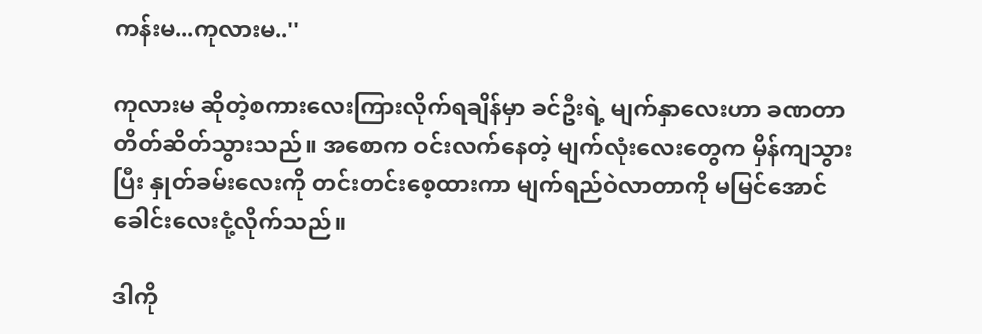ကန်းမ...ကုလားမ..''

ကုလားမ ဆိုတဲ့စကားလေးကြားလိုက်ရချိန်မှာ ခင်ဦးရဲ့ မျက်နှာလေးဟာ ခဏတာ တိတ်ဆိတ်သွားသည်။ အစောက ဝင်းလက်နေတဲ့ မျက်လုံးလေးတွေက မှိန်ကျသွားပြီး နှုတ်ခမ်းလေးကို တင်းတင်းစေ့ထားကာ မျက်ရည်ဝဲလာတာကို မမြင်အောင် ခေါင်းလေးငုံ့လိုက်သည်။

ဒါကို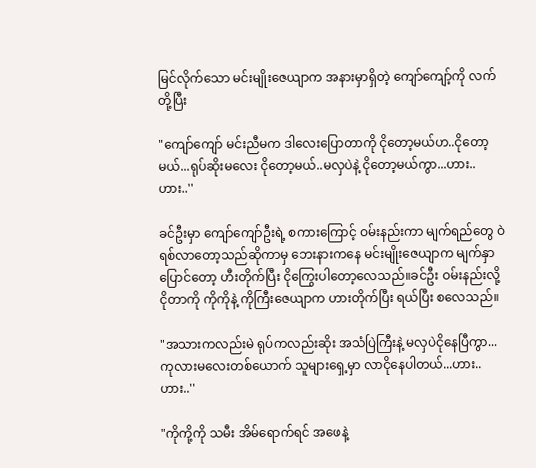မြင်လိုက်သော မင်းမျိုးဇေယျာက အနားမှာရှိတဲ့ ကျော်ကျော့်ကို လက်တို့ပြီး

"ကျော်ကျော် မင်းညီမက ဒါလေးပြောတာကို ငိုတော့မယ်ဟ..ငိုတော့မယ်...ရုပ်ဆိုးမလေး ငိုတော့မယ်..မလှပဲနဲ့ ငိုတော့မယ်ကွာ...ဟား..ဟား..''

ခင်ဦးမှာ ကျော်ကျော်ဦးရဲ့ စကားကြောင့် ဝမ်းနည်းကာ မျက်ရည်တွေ ဝဲရစ်လာတော့သည်ဆိုကာမှ ဘေးနားကနေ မင်းမျိုးဇေယျာက မျက်နှာပြောင်တော့ ဟီးတိုက်ပြီး ငိုကြွေးပါတော့လေသည်။ခင်ဦး ဝမ်းနည်းလို့ငိုတာကို ကိုကိုနဲ့ ကိုကြီးဇေယျာက ဟားတိုက်ပြီး ရယ်ပြီး စလေသည်။

"အသားကလည်းမဲ ရုပ်ကလည်းဆိုး အသံပြဲကြီးနဲ့ မလှပဲငိုနေပြီကွာ...ကုလားမလေးတစ်ယောက် သူများရှေ့မှာ လာငိုနေပါတယ်...ဟား..ဟား..''

"ကိုကို့ကို သမီး အိမ်ရောက်ရင် အဖေနဲ့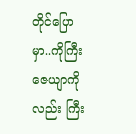တိုင်ပြောမှာ..ကိုကြီးဇေယျာကိုလည်း ကြီး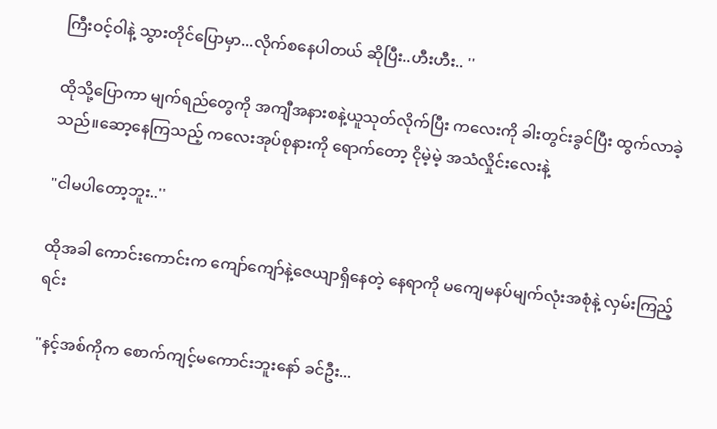ကြီးဝင့်ဝါနဲ့ သွားတိုင်ပြောမှာ...လိုက်စနေပါတယ် ဆိုပြီး..ဟီးဟီး.. ''

ထိုသို့ပြောကာ မျက်ရည်တွေကို အကျီအနားစနဲ့ယူသုတ်လိုက်ပြီး ကလေးကို ခါးတွင်းခွင်ပြီး ထွက်လာခဲ့သည်။ဆော့နေကြသည့် ကလေးအုပ်စုနားကို ရောက်တော့ ငိုမဲ့မဲ့ အသံလှိုင်းလေးနဲ့

"ငါမပါတော့ဘူး..''

ထိုအခါ ကောင်းကောင်းက ကျော်ကျော်နဲ့ဇေယျာရှိနေတဲ့ နေရာကို မကျေမနပ်မျက်လုံးအစုံနဲ့ လှမ်းကြည့်ရင်း

"နင့်အစ်ကိုက စောက်ကျင့်မကောင်းဘူးနော် ခင်ဦး...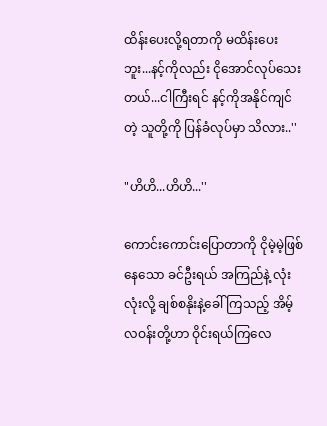ထိန်းပေးလို့ရတာကို မထိန်းပေးဘူး...နင့်ကိုလည်း ငိုအောင်လုပ်သေးတယ်...ငါကြီးရင် နင့်ကိုအနိုင်ကျင်တဲ့ သူတို့ကို ပြန်ခံလုပ်မှာ သိလား..''

"ဟိဟိ...ဟိဟိ...''

ကောင်းကောင်းပြောတာကို ငိုမဲ့မဲ့ဖြစ်နေသော ခင်ဦးရယ် အကြည်နဲ့ လုံးလုံးလို့ ချစ်စနိုးနဲ့ခေါ်ကြသည့် အိမ့်လဝန်းတို့ဟာ ဝိုင်းရယ်ကြလေ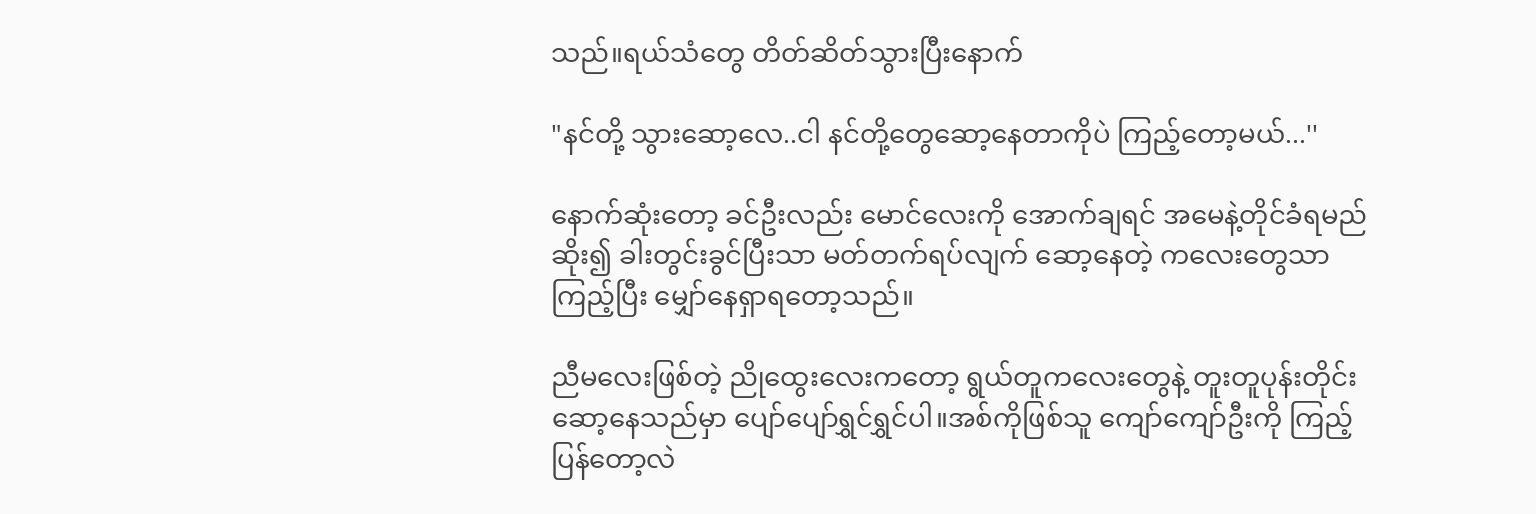သည်။ရယ်သံတွေ တိတ်ဆိတ်သွားပြီးနောက်

"နင်တို့ သွားဆော့လေ..ငါ နင်တို့တွေဆော့နေတာကိုပဲ ကြည့်တော့မယ်...''

နောက်ဆုံးတော့ ခင်ဦးလည်း မောင်လေးကို အောက်ချရင် အမေနဲ့တိုင်ခံရမည်ဆိုး၍ ခါးတွင်းခွင်ပြီးသာ မတ်တက်ရပ်လျက် ဆော့နေတဲ့ ကလေးတွေသာ ကြည့်ပြီး မျှော်နေရှာရတော့သည်။

ညီမလေးဖြစ်တဲ့ ညိုထွေးလေးကတော့ ရွယ်တူကလေးတွေနဲ့ တူးတူပုန်းတိုင်းဆော့နေသည်မှာ ပျော်ပျော်ရွှင်ရွှင်ပါ။အစ်ကိုဖြစ်သူ ကျော်ကျော်ဦးကို ကြည့်ပြန်တော့လဲ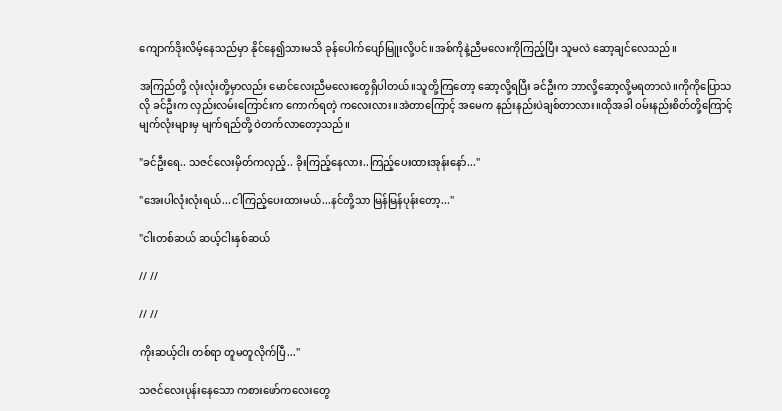ကျောက်ဒိုးလိမ့်နေသည်မှာ နိုင်နေ၍သားမသိ ခုန်ပေါက်ပျော်မြူးလို့ပင်။အစ်ကိုနဲ့ညီမလေးကိုကြည့်ပြီး သူမလဲ ဆော့ချင်လေသည်။

အကြည်တို့ လုံးလုံးတို့မှာလည်း မောင်လေးညီမလေးတွေရှိပါတယ်။သူတို့ကြတော့ ဆော့လို့ရပြီး ခင်ဦးက ဘာလို့ဆော့လို့မရတာလဲ။ကိုကိုပြောသလို ခင်ဦးက လှည်းလမ်းကြောင်းက ကောက်ရတဲ့ ကလေးလား။အဲတာကြောင့် အမေက နည်းနည်းပဲချစ်တာလား။ထိုအခါ ဝမ်းနည်းစိတ်တို့ကြောင့် မျက်လုံးများမှ မျက်ရည်တို့ ဝဲတက်လာတော့သည်။

"ခင်ဦးရေ.. သဇင်လေးမှိတ်ကလှည့်.. ခိုးကြည့်နေလား..ကြည့်ပေးထားအုန်းနော်...''

"အေးပါလုံးလုံးရယ်...ငါကြည့်ပေးထားမယ်...နင်တို့သာ မြန်မြန်ပုန်းတော့...''

"ငါးတစ်ဆယ် ဆယ့်ငါးနှစ်ဆယ်

// //

// //

ကိုးဆယ့်ငါး တစ်ရာ တူမတူလိုက်ပြီ...''

သဇင်လေးပုန်းနေသော ကစားဖော်ကလေးတွေ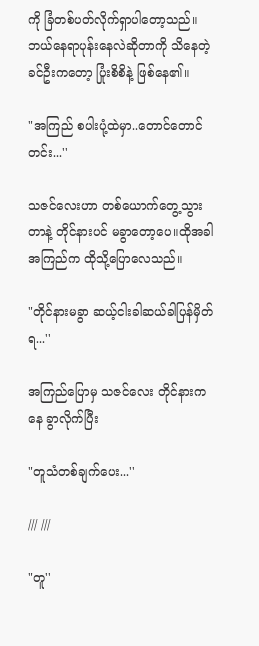ကို ခြံတစ်ပတ်လိုက်ရှာပါတော့သည်။ဘယ်နေရာပုန်းနေလဲဆိုတာကို သိနေတဲ့ ခင်ဦးကတော့ ပြုံးစိစိနဲ့ ဖြစ်နေ၏။

"အကြည် စပါးပုံ့ထဲမှာ..တောင်တောင်တင်း...''

သဇင်လေးဟာ တစ်ယောက်တွေ့သွားတာနဲ့ တိုင်နားပင် မခွာတော့ပေ။ထိုအခါ အကြည်က ထိုသို့ပြောလေသည်။

"တိုင်နားမခွာ ဆယ့်ငါးခါဆယ်ခါပြန်မှိတ်ရ...''

အကြည်ပြောမှ သဇင်လေး တိုင်နားကနေ ခွာလိုက်ပြီး

"တူသံတစ်ချက်ပေး...''

/// ///

"တူ''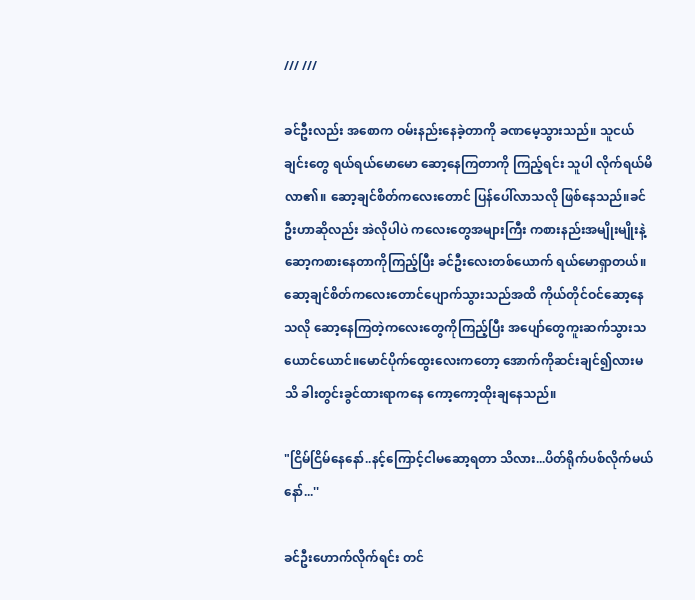/// ///

ခင်ဦးလည်း အစောက ဝမ်းနည်းနေခဲ့တာကို ခဏမေ့သွားသည်။ သူငယ်ချင်းတွေ ရယ်ရယ်မောမော ဆော့နေကြတာကို ကြည့်ရင်း သူပါ လိုက်ရယ်မိလာ၏။ ဆော့ချင်စိတ်ကလေးတောင် ပြန်ပေါ်လာသလို ဖြစ်နေသည်။ခင်ဦးဟာဆိုလည်း အဲလိုပါပဲ ကလေးတွေအများကြီး ကစားနည်းအမျိုးမျိုးနဲ့ ဆော့ကစားနေတာကိုကြည့်ပြီး ခင်ဦးလေးတစ်ယောက် ရယ်မောရှာတယ်။ဆော့ချင်စိတ်ကလေးတောင်ပျောက်သွားသည်အထိ ကိုယ်တိုင်ဝင်ဆော့နေသလို ဆော့နေကြတဲ့ကလေးတွေကိုကြည့်ပြီး အပျော်တွေကူးဆက်သွားသယောင်ယောင်။မောင်ပိုက်ထွေးလေးကတော့ အောက်ကိုဆင်းချင်၍လားမသိ ခါးတွင်းခွင်ထားရာကနေ ကော့ကော့ထိုးချနေသည်။

"ငြိမ်ငြိမ်နေနော်..နင့်ကြောင့်ငါမဆော့ရတာ သိလား...ပိတ်ရိုက်ပစ်လိုက်မယ်နော်...''

ခင်ဦးဟောက်လိုက်ရင်း တင်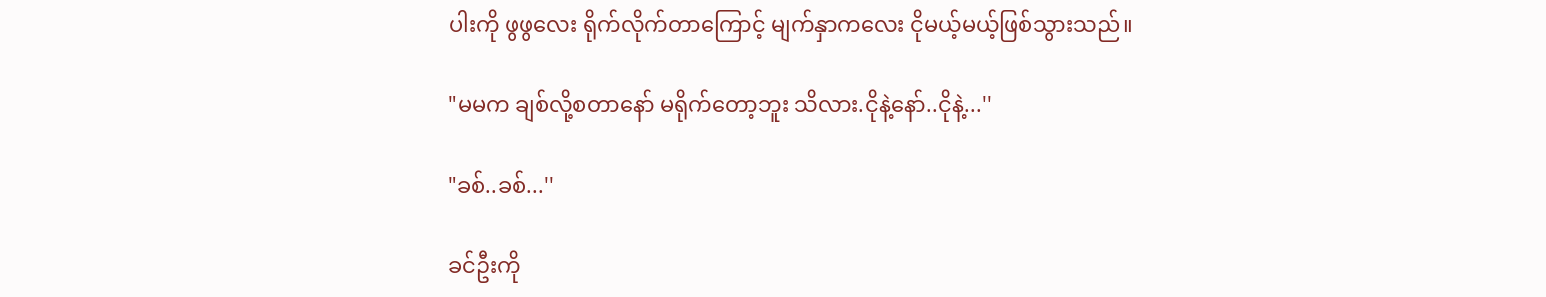ပါးကို ဖွဖွလေး ရိုက်လိုက်တာကြောင့် မျက်နှာကလေး ငိုမယ့်မယ့်ဖြစ်သွားသည်။

"မမက ချစ်လို့စတာနော် မရိုက်တော့ဘူး သိလား.ငိုနဲ့နော်..ငိုနဲ့...''

"ခစ်..ခစ်...''

ခင်ဦးကို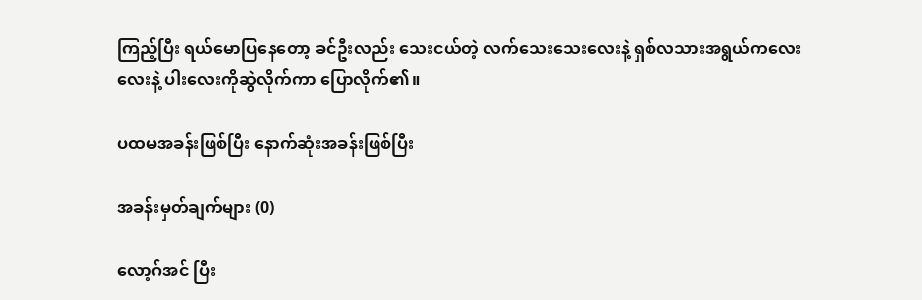ကြည့်ပြီး ရယ်မောပြနေတော့ ခင်ဦးလည်း သေးငယ်တဲ့ လက်သေးသေးလေးနဲ့ ရှစ်လသားအရွယ်ကလေးလေးနဲ့ ပါးလေးကိုဆွဲလိုက်ကာ ပြောလိုက်၏။

ပထမအခန်းဖြစ်ပြီး နောက်ဆုံးအခန်းဖြစ်ပြီး

အခန်းမှတ်ချက်များ (0)

လော့ဂ်အင် ပြီး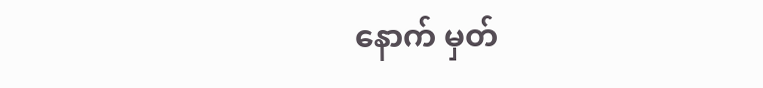နောက် မှတ်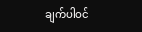ချက်ပါဝင်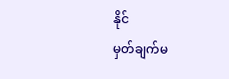နိုင်
မှတ်ချက်မ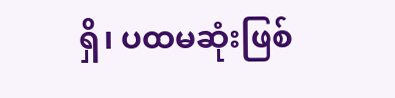ရှိ၊ ပထမဆုံးဖြစ်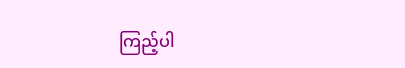ကြည့်ပါ